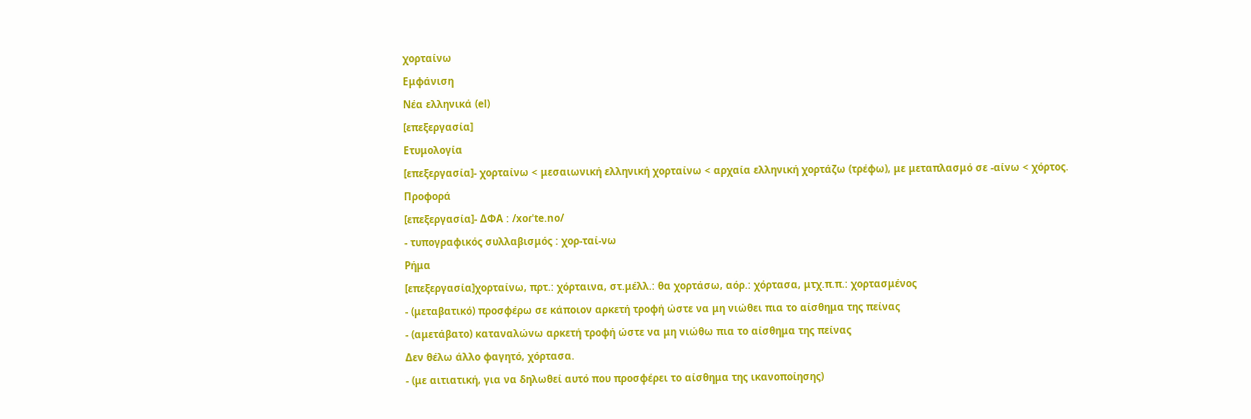χορταίνω
Εμφάνιση
Νέα ελληνικά (el)
[επεξεργασία]
Ετυμολογία
[επεξεργασία]- χορταίνω < μεσαιωνική ελληνική χορταίνω < αρχαία ελληνική χορτάζω (τρέφω), με μεταπλασμό σε -αίνω < χόρτος.
Προφορά
[επεξεργασία]- ΔΦΑ : /xoɾˈte.no/
- τυπογραφικός συλλαβισμός : χορ‐ταί‐νω
Ρήμα
[επεξεργασία]χορταίνω, πρτ.: χόρταινα, στ.μέλλ.: θα χορτάσω, αόρ.: χόρτασα, μτχ.π.π.: χορτασμένος
- (μεταβατικό) προσφέρω σε κάποιον αρκετή τροφή ώστε να μη νιώθει πια το αίσθημα της πείνας
- (αμετάβατο) καταναλώνω αρκετή τροφή ώστε να μη νιώθω πια το αίσθημα της πείνας
Δεν θέλω άλλο φαγητό, χόρτασα.
- (με αιτιατική, για να δηλωθεί αυτό που προσφέρει το αίσθημα της ικανοποίησης)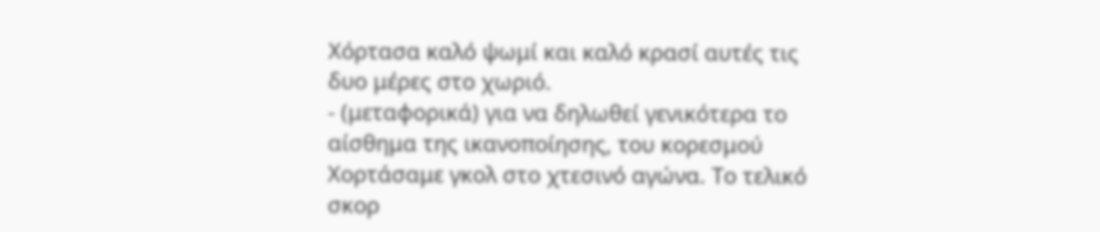Χόρτασα καλό ψωμί και καλό κρασί αυτές τις δυο μέρες στο χωριό.
- (μεταφορικά) για να δηλωθεί γενικότερα το αίσθημα της ικανοποίησης, του κορεσμού
Χορτάσαμε γκολ στο χτεσινό αγώνα. Το τελικό σκορ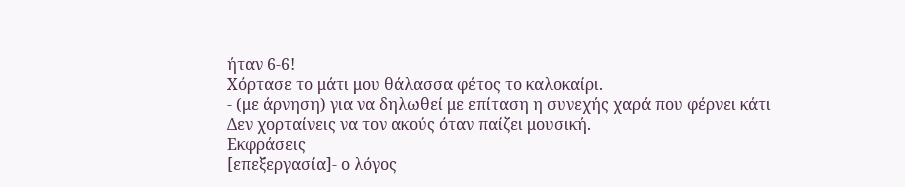ήταν 6-6!
Χόρτασε το μάτι μου θάλασσα φέτος το καλοκαίρι.
- (με άρνηση) για να δηλωθεί με επίταση η συνεχής χαρά που φέρνει κάτι
Δεν χορταίνεις να τον ακούς όταν παίζει μουσική.
Εκφράσεις
[επεξεργασία]- ο λόγος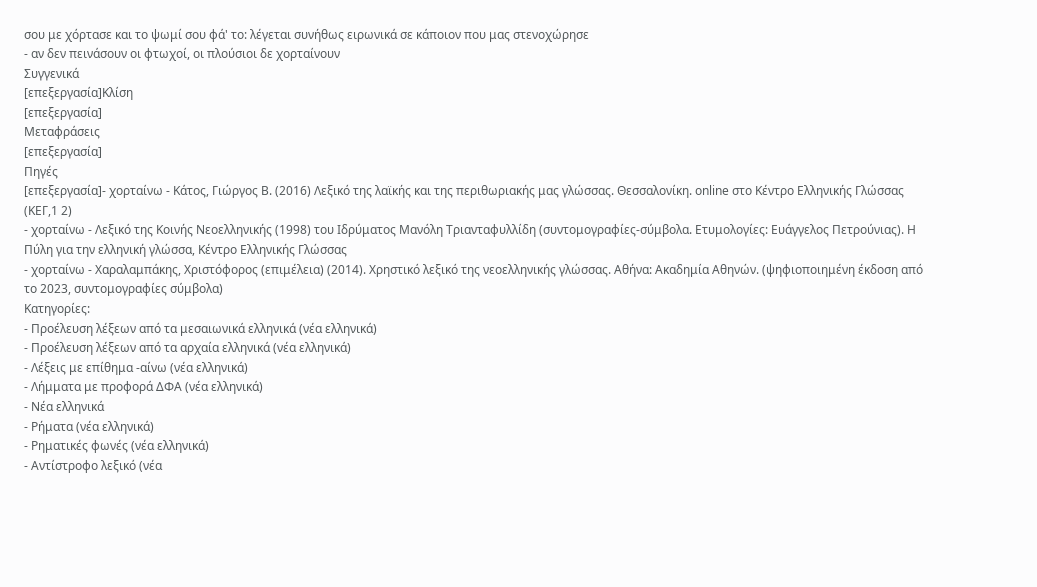σου με χόρτασε και το ψωμί σου φά' το: λέγεται συνήθως ειρωνικά σε κάποιον που μας στενοχώρησε
- αν δεν πεινάσουν οι φτωχοί, οι πλούσιοι δε χορταίνουν
Συγγενικά
[επεξεργασία]Κλίση
[επεξεργασία]
Μεταφράσεις
[επεξεργασία]
Πηγές
[επεξεργασία]- χορταίνω - Κάτος, Γιώργος Β. (2016) Λεξικό της λαϊκής και της περιθωριακής μας γλώσσας. Θεσσαλονίκη. online στο Κέντρο Ελληνικής Γλώσσας (ΚΕΓ,1 2)
- χορταίνω - Λεξικό της Κοινής Νεοελληνικής (1998) του Ιδρύματος Μανόλη Τριανταφυλλίδη (συντομογραφίες-σύμβολα. Ετυμολογίες: Ευάγγελος Πετρούνιας). Η Πύλη για την ελληνική γλώσσα, Κέντρο Ελληνικής Γλώσσας
- χορταίνω - Χαραλαμπάκης, Χριστόφορος (επιμέλεια) (2014). Χρηστικό λεξικό της νεοελληνικής γλώσσας. Αθήνα: Ακαδημία Αθηνών. (ψηφιοποιημένη έκδοση από το 2023, συντομογραφίες σύμβολα)
Κατηγορίες:
- Προέλευση λέξεων από τα μεσαιωνικά ελληνικά (νέα ελληνικά)
- Προέλευση λέξεων από τα αρχαία ελληνικά (νέα ελληνικά)
- Λέξεις με επίθημα -αίνω (νέα ελληνικά)
- Λήμματα με προφορά ΔΦΑ (νέα ελληνικά)
- Νέα ελληνικά
- Ρήματα (νέα ελληνικά)
- Ρηματικές φωνές (νέα ελληνικά)
- Αντίστροφο λεξικό (νέα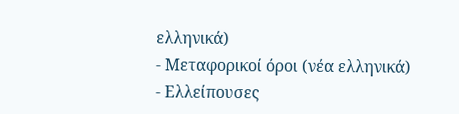ελληνικά)
- Μεταφορικοί όροι (νέα ελληνικά)
- Ελλείπουσες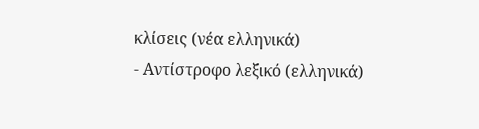κλίσεις (νέα ελληνικά)
- Αντίστροφο λεξικό (ελληνικά)